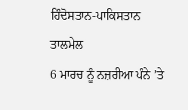ਹਿੰਦੋਸਤਾਨ-ਪਾਕਿਸਤਾਨ ਤਾਲਮੇਲ
6 ਮਾਰਚ ਨੂੰ ਨਜ਼ਰੀਆ ਪੰਨੇ ’ਤੇ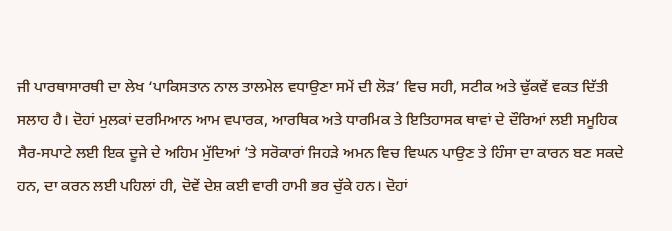ਜੀ ਪਾਰਥਾਸਾਰਥੀ ਦਾ ਲੇਖ ‘ਪਾਕਿਸਤਾਨ ਨਾਲ ਤਾਲਮੇਲ ਵਧਾਉਣਾ ਸਮੇਂ ਦੀ ਲੋੜ’ ਵਿਚ ਸਹੀ, ਸਟੀਕ ਅਤੇ ਢੁੱਕਵੇਂ ਵਕਤ ਦਿੱਤੀ ਸਲਾਹ ਹੈ। ਦੋਹਾਂ ਮੁਲਕਾਂ ਦਰਮਿਆਨ ਆਮ ਵਪਾਰਕ, ਆਰਥਿਕ ਅਤੇ ਧਾਰਮਿਕ ਤੇ ਇਤਿਹਾਸਕ ਥਾਵਾਂ ਦੇ ਦੌਰਿਆਂ ਲਈ ਸਮੂਹਿਕ ਸੈਰ-ਸਪਾਟੇ ਲਈ ਇਕ ਦੂਜੇ ਦੇ ਅਹਿਮ ਮੁੱਦਿਆਂ ’ਤੇ ਸਰੋਕਾਰਾਂ ਜਿਹੜੇ ਅਮਨ ਵਿਚ ਵਿਘਨ ਪਾਉਣ ਤੇ ਹਿੰਸਾ ਦਾ ਕਾਰਨ ਬਣ ਸਕਦੇ ਹਨ, ਦਾ ਕਰਨ ਲਈ ਪਹਿਲਾਂ ਹੀ, ਦੋਵੇਂ ਦੇਸ਼ ਕਈ ਵਾਰੀ ਹਾਮੀ ਭਰ ਚੁੱਕੇ ਹਨ। ਦੋਹਾਂ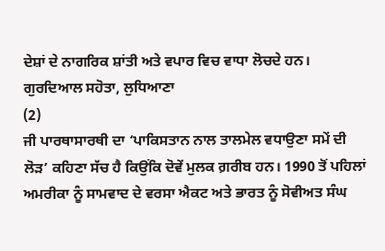ਦੇਸ਼ਾਂ ਦੇ ਨਾਗਰਿਕ ਸ਼ਾਂਤੀ ਅਤੇ ਵਪਾਰ ਵਿਚ ਵਾਧਾ ਲੋਚਦੇ ਹਨ।
ਗੁਰਦਿਆਲ ਸਹੋਤਾ, ਲੁਧਿਆਣਾ
(2)
ਜੀ ਪਾਰਥਾਸਾਰਥੀ ਦਾ ‘ਪਾਕਿਸਤਾਨ ਨਾਲ ਤਾਲਮੇਲ ਵਧਾਉਣਾ ਸਮੇਂ ਦੀ ਲੋੜ’ ਕਹਿਣਾ ਸੱਚ ਹੈ ਕਿਉਂਕਿ ਦੋਵੇਂ ਮੁਲਕ ਗ਼ਰੀਬ ਹਨ। 1990 ਤੋਂ ਪਹਿਲਾਂ ਅਮਰੀਕਾ ਨੂੰ ਸਾਮਵਾਦ ਦੇ ਵਰਸਾ ਐਕਟ ਅਤੇ ਭਾਰਤ ਨੂੰ ਸੋਵੀਅਤ ਸੰਘ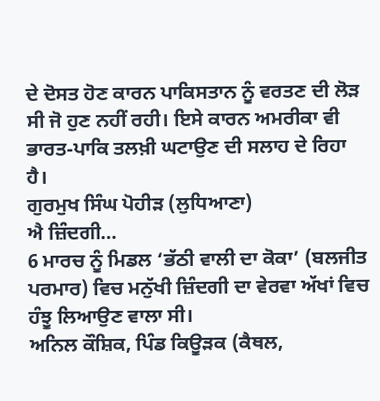ਦੇ ਦੋਸਤ ਹੋਣ ਕਾਰਨ ਪਾਕਿਸਤਾਨ ਨੂੰ ਵਰਤਣ ਦੀ ਲੋੜ ਸੀ ਜੋ ਹੁਣ ਨਹੀਂ ਰਹੀ। ਇਸੇ ਕਾਰਨ ਅਮਰੀਕਾ ਵੀ ਭਾਰਤ-ਪਾਕਿ ਤਲਖ਼ੀ ਘਟਾਉਣ ਦੀ ਸਲਾਹ ਦੇ ਰਿਹਾ ਹੈ।
ਗੁਰਮੁਖ ਸਿੰਘ ਪੋਹੀੜ (ਲੁਧਿਆਣਾ)
ਐ ਜ਼ਿੰਦਗੀ…
6 ਮਾਰਚ ਨੂੰ ਮਿਡਲ ‘ਭੱਠੀ ਵਾਲੀ ਦਾ ਕੋਕਾ’ (ਬਲਜੀਤ ਪਰਮਾਰ) ਵਿਚ ਮਨੁੱਖੀ ਜ਼ਿੰਦਗੀ ਦਾ ਵੇਰਵਾ ਅੱਖਾਂ ਵਿਚ ਹੰਝੂ ਲਿਆਉਣ ਵਾਲਾ ਸੀ।
ਅਨਿਲ ਕੌਸ਼ਿਕ, ਪਿੰਡ ਕਿਊੜਕ (ਕੈਥਲ,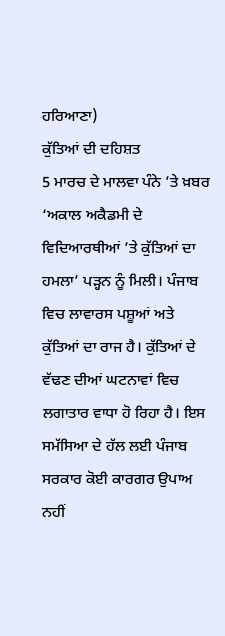ਹਰਿਆਣਾ)
ਕੁੱਤਿਆਂ ਦੀ ਦਹਿਸ਼ਤ
5 ਮਾਰਚ ਦੇ ਮਾਲਵਾ ਪੰਨੇ ’ਤੇ ਖ਼ਬਰ ‘ਅਕਾਲ ਅਕੈਡਮੀ ਦੇ ਵਿਦਿਆਰਥੀਆਂ ’ਤੇ ਕੁੱਤਿਆਂ ਦਾ ਹਮਲਾ’ ਪੜ੍ਹਨ ਨੂੰ ਮਿਲੀ। ਪੰਜਾਬ ਵਿਚ ਲਾਵਾਰਸ ਪਸ਼ੂਆਂ ਅਤੇ ਕੁੱਤਿਆਂ ਦਾ ਰਾਜ ਹੈ। ਕੁੱਤਿਆਂ ਦੇ ਵੱਢਣ ਦੀਆਂ ਘਟਨਾਵਾਂ ਵਿਚ ਲਗਾਤਾਰ ਵਾਧਾ ਹੋ ਰਿਹਾ ਹੈ। ਇਸ ਸਮੱਸਿਆ ਦੇ ਹੱਲ ਲਈ ਪੰਜਾਬ ਸਰਕਾਰ ਕੋਈ ਕਾਰਗਰ ਉਪਾਅ ਨਹੀਂ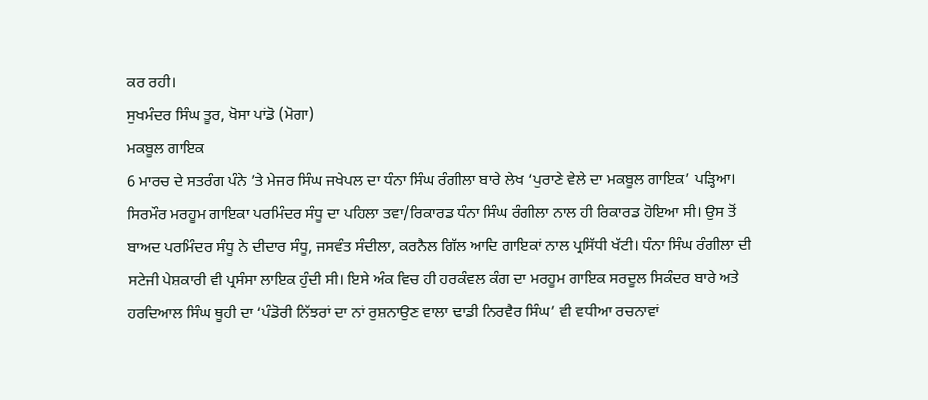ਕਰ ਰਹੀ।
ਸੁਖਮੰਦਰ ਸਿੰਘ ਤੂਰ, ਖੋਸਾ ਪਾਂਡੋ (ਮੋਗਾ)
ਮਕਬੂਲ ਗਾਇਕ
6 ਮਾਰਚ ਦੇ ਸਤਰੰਗ ਪੰਨੇ ’ਤੇ ਮੇਜਰ ਸਿੰਘ ਜਖੇਪਲ ਦਾ ਧੰਨਾ ਸਿੰਘ ਰੰਗੀਲਾ ਬਾਰੇ ਲੇਖ ‘ਪੁਰਾਣੇ ਵੇਲੇ ਦਾ ਮਕਬੂਲ ਗਾਇਕ’ ਪੜ੍ਹਿਆ। ਸਿਰਮੌਰ ਮਰਹੂਮ ਗਾਇਕਾ ਪਰਮਿੰਦਰ ਸੰਧੂ ਦਾ ਪਹਿਲਾ ਤਵਾ/ਰਿਕਾਰਡ ਧੰਨਾ ਸਿੰਘ ਰੰਗੀਲਾ ਨਾਲ ਹੀ ਰਿਕਾਰਡ ਹੋਇਆ ਸੀ। ਉਸ ਤੋਂ ਬਾਅਦ ਪਰਮਿੰਦਰ ਸੰਧੂ ਨੇ ਦੀਦਾਰ ਸੰਧੂ, ਜਸਵੰਤ ਸੰਦੀਲਾ, ਕਰਨੈਲ ਗਿੱਲ ਆਦਿ ਗਾਇਕਾਂ ਨਾਲ ਪ੍ਰਸਿੱਧੀ ਖੱਟੀ। ਧੰਨਾ ਸਿੰਘ ਰੰਗੀਲਾ ਦੀ ਸਟੇਜੀ ਪੇਸ਼ਕਾਰੀ ਵੀ ਪ੍ਰਸੰਸਾ ਲਾਇਕ ਹੁੰਦੀ ਸੀ। ਇਸੇ ਅੰਕ ਵਿਚ ਹੀ ਹਰਕੰਵਲ ਕੰਗ ਦਾ ਮਰਹੂਮ ਗਾਇਕ ਸਰਦੂਲ ਸਿਕੰਦਰ ਬਾਰੇ ਅਤੇ ਹਰਦਿਆਲ ਸਿੰਘ ਥੂਹੀ ਦਾ ‘ਪੰਡੋਰੀ ਨਿੱਝਰਾਂ ਦਾ ਨਾਂ ਰੁਸ਼ਨਾਉਣ ਵਾਲਾ ਢਾਡੀ ਨਿਰਵੈਰ ਸਿੰਘ’ ਵੀ ਵਧੀਆ ਰਚਨਾਵਾਂ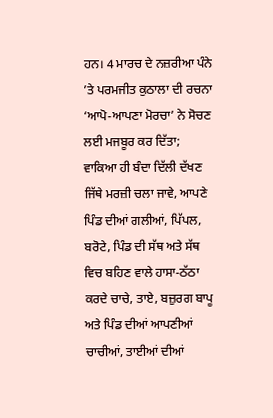ਹਨ। 4 ਮਾਰਚ ਦੇ ਨਜ਼ਰੀਆ ਪੰਨੇ ’ਤੇ ਪਰਮਜੀਤ ਕੁਠਾਲਾ ਦੀ ਰਚਨਾ ‘ਆਪੋ-ਆਪਣਾ ਮੋਰਚਾ’ ਨੇ ਸੋਚਣ ਲਈ ਮਜਬੂਰ ਕਰ ਦਿੱਤਾ; ਵਾਕਿਆ ਹੀ ਬੰਦਾ ਦਿੱਲੀ ਦੱਖਣ ਜਿੱਥੇ ਮਰਜ਼ੀ ਚਲਾ ਜਾਵੇ, ਆਪਣੇ ਪਿੰਡ ਦੀਆਂ ਗਲੀਆਂ, ਪਿੱਪਲ, ਬਰੋਟੇ, ਪਿੰਡ ਦੀ ਸੱਥ ਅਤੇ ਸੱਥ ਵਿਚ ਬਹਿਣ ਵਾਲੇ ਹਾਸਾ-ਠੱਠਾ ਕਰਦੇ ਚਾਚੇ, ਤਾਏ, ਬਜ਼ੁਰਗ ਬਾਪੂ ਅਤੇ ਪਿੰਡ ਦੀਆਂ ਆਪਣੀਆਂ ਚਾਚੀਆਂ, ਤਾਈਆਂ ਦੀਆਂ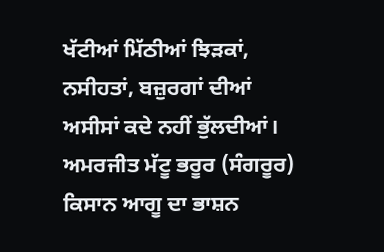ਖੱਟੀਆਂ ਮਿੱਠੀਆਂ ਝਿੜਕਾਂ, ਨਸੀਹਤਾਂ, ਬਜ਼ੁਰਗਾਂ ਦੀਆਂ ਅਸੀਸਾਂ ਕਦੇ ਨਹੀਂ ਭੁੱਲਦੀਆਂ।
ਅਮਰਜੀਤ ਮੱਟੂ ਭਰੂਰ (ਸੰਗਰੂਰ)
ਕਿਸਾਨ ਆਗੂ ਦਾ ਭਾਸ਼ਨ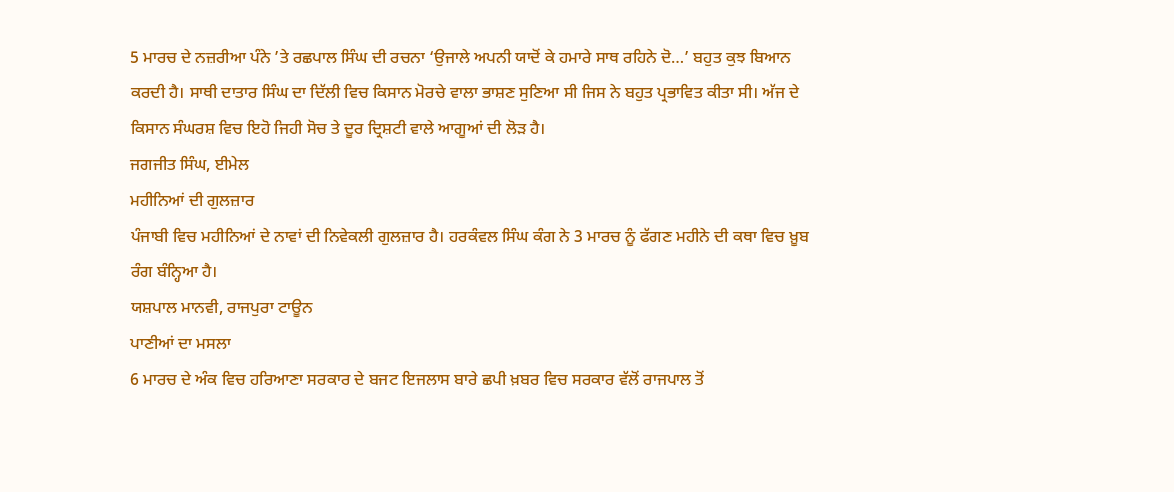5 ਮਾਰਚ ਦੇ ਨਜ਼ਰੀਆ ਪੰਨੇ ’ਤੇ ਰਛਪਾਲ ਸਿੰਘ ਦੀ ਰਚਨਾ ‘ਉਜਾਲੇ ਅਪਨੀ ਯਾਦੋਂ ਕੇ ਹਮਾਰੇ ਸਾਥ ਰਹਿਨੇ ਦੋ…’ ਬਹੁਤ ਕੁਝ ਬਿਆਨ ਕਰਦੀ ਹੈ। ਸਾਥੀ ਦਾਤਾਰ ਸਿੰਘ ਦਾ ਦਿੱਲੀ ਵਿਚ ਕਿਸਾਨ ਮੋਰਚੇ ਵਾਲਾ ਭਾਸ਼ਣ ਸੁਣਿਆ ਸੀ ਜਿਸ ਨੇ ਬਹੁਤ ਪ੍ਰਭਾਵਿਤ ਕੀਤਾ ਸੀ। ਅੱਜ ਦੇ ਕਿਸਾਨ ਸੰਘਰਸ਼ ਵਿਚ ਇਹੋ ਜਿਹੀ ਸੋਚ ਤੇ ਦੂਰ ਦ੍ਰਿਸ਼ਟੀ ਵਾਲੇ ਆਗੂਆਂ ਦੀ ਲੋੜ ਹੈ।
ਜਗਜੀਤ ਸਿੰਘ, ਈਮੇਲ
ਮਹੀਨਿਆਂ ਦੀ ਗੁਲਜ਼ਾਰ
ਪੰਜਾਬੀ ਵਿਚ ਮਹੀਨਿਆਂ ਦੇ ਨਾਵਾਂ ਦੀ ਨਿਵੇਕਲੀ ਗੁਲਜ਼ਾਰ ਹੈ। ਹਰਕੰਵਲ ਸਿੰਘ ਕੰਗ ਨੇ 3 ਮਾਰਚ ਨੂੰ ਫੱਗਣ ਮਹੀਨੇ ਦੀ ਕਥਾ ਵਿਚ ਖ਼ੂਬ ਰੰਗ ਬੰਨ੍ਹਿਆ ਹੈ।
ਯਸ਼ਪਾਲ ਮਾਨਵੀ, ਰਾਜਪੁਰਾ ਟਾਊਨ
ਪਾਣੀਆਂ ਦਾ ਮਸਲਾ
6 ਮਾਰਚ ਦੇ ਅੰਕ ਵਿਚ ਹਰਿਆਣਾ ਸਰਕਾਰ ਦੇ ਬਜਟ ਇਜਲਾਸ ਬਾਰੇ ਛਪੀ ਖ਼ਬਰ ਵਿਚ ਸਰਕਾਰ ਵੱਲੋਂ ਰਾਜਪਾਲ ਤੋਂ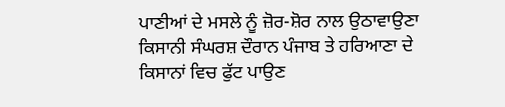ਪਾਣੀਆਂ ਦੇ ਮਸਲੇ ਨੂੰ ਜ਼ੋਰ-ਸ਼ੋਰ ਨਾਲ ਉਠਾਵਾਉਣਾ ਕਿਸਾਨੀ ਸੰਘਰਸ਼ ਦੌਰਾਨ ਪੰਜਾਬ ਤੇ ਹਰਿਆਣਾ ਦੇ ਕਿਸਾਨਾਂ ਵਿਚ ਫੁੱਟ ਪਾਉਣ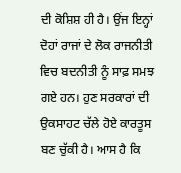ਦੀ ਕੋਸ਼ਿਸ਼ ਹੀ ਹੈ। ਉਂਜ ਇਨ੍ਹਾਂ ਦੋਹਾਂ ਰਾਜਾਂ ਦੇ ਲੋਕ ਰਾਜਨੀਤੀ ਵਿਚ ਬਦਨੀਤੀ ਨੂੰ ਸਾਫ਼ ਸਮਝ ਗਏ ਹਨ। ਹੁਣ ਸਰਕਾਰਾਂ ਦੀ ਉਕਸਾਹਟ ਚੱਲੇ ਹੋਏ ਕਾਰਤੂਸ ਬਣ ਚੁੱਕੀ ਹੈ। ਆਸ ਹੈ ਕਿ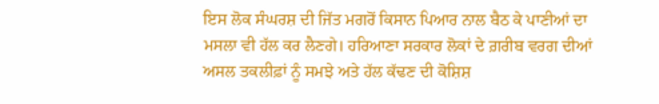ਇਸ ਲੋਕ ਸੰਘਰਸ਼ ਦੀ ਜਿੱਤ ਮਗਰੋਂ ਕਿਸਾਨ ਪਿਆਰ ਨਾਲ ਬੈਠ ਕੇ ਪਾਣੀਆਂ ਦਾ ਮਸਲਾ ਵੀ ਹੱਲ ਕਰ ਲੈਣਗੇ। ਹਰਿਆਣਾ ਸਰਕਾਰ ਲੋਕਾਂ ਦੇ ਗ਼ਰੀਬ ਵਰਗ ਦੀਆਂ ਅਸਲ ਤਕਲੀਫ਼ਾਂ ਨੂੰ ਸਮਝੇ ਅਤੇ ਹੱਲ ਕੱਢਣ ਦੀ ਕੋਸ਼ਿਸ਼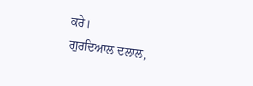ਕਰੇ।
ਗੁਰਦਿਆਲ ਦਲਾਲ,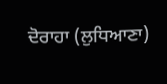ਦੋਰਾਹਾ (ਲੁਧਿਆਣਾ)